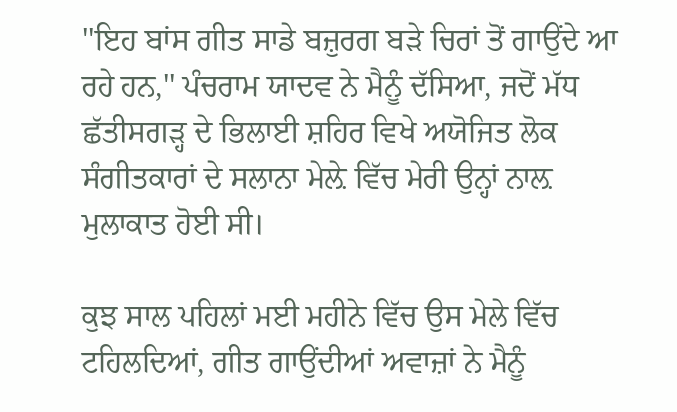''ਇਹ ਬਾਂਸ ਗੀਤ ਸਾਡੇ ਬਜ਼ੁਰਗ ਬੜੇ ਚਿਰਾਂ ਤੋਂ ਗਾਉਂਦੇ ਆ ਰਹੇ ਹਨ,'' ਪੰਚਰਾਮ ਯਾਦਵ ਨੇ ਮੈਨੂੰ ਦੱਸਿਆ, ਜਦੋਂ ਮੱਧ ਛੱਤੀਸਗੜ੍ਹ ਦੇ ਭਿਲਾਈ ਸ਼ਹਿਰ ਵਿਖੇ ਅਯੋਜਿਤ ਲੋਕ ਸੰਗੀਤਕਾਰਾਂ ਦੇ ਸਲਾਨਾ ਮੇਲ਼ੇ ਵਿੱਚ ਮੇਰੀ ਉਨ੍ਹਾਂ ਨਾਲ਼ ਮੁਲਾਕਾਤ ਹੋਈ ਸੀ।

ਕੁਝ ਸਾਲ ਪਹਿਲਾਂ ਮਈ ਮਹੀਨੇ ਵਿੱਚ ਉਸ ਮੇਲੇ ਵਿੱਚ ਟਹਿਲਦਿਆਂ, ਗੀਤ ਗਾਉਂਦੀਆਂ ਅਵਾਜ਼ਾਂ ਨੇ ਮੈਨੂੰ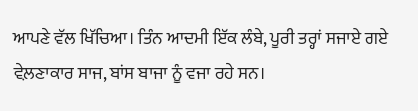ਆਪਣੇ ਵੱਲ ਖਿੱਚਿਆ। ਤਿੰਨ ਆਦਮੀ ਇੱਕ ਲੰਬੇ, ਪੂਰੀ ਤਰ੍ਹਾਂ ਸਜਾਏ ਗਏ ਵੇਲ਼ਣਾਕਾਰ ਸਾਜ, ਬਾਂਸ ਬਾਜਾ ਨੂੰ ਵਜਾ ਰਹੇ ਸਨ।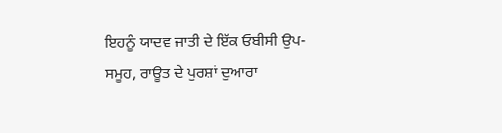ਇਹਨੂੰ ਯਾਦਵ ਜਾਤੀ ਦੇ ਇੱਕ ਓਬੀਸੀ ਉਪ-ਸਮੂਹ, ਰਾਊਤ ਦੇ ਪੁਰਸ਼ਾਂ ਦੁਆਰਾ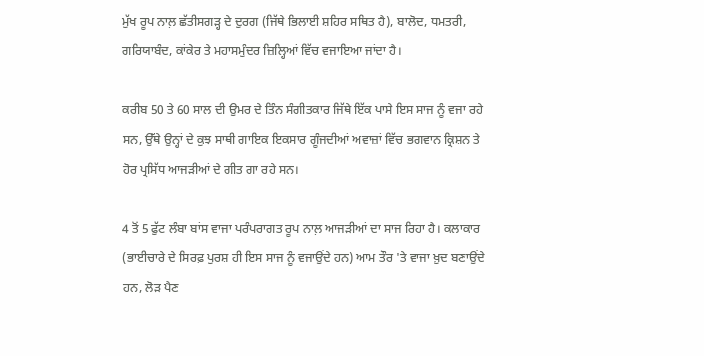ਮੁੱਖ ਰੂਪ ਨਾਲ਼ ਛੱਤੀਸਗੜ੍ਹ ਦੇ ਦੁਰਗ (ਜਿੱਥੇ ਭਿਲਾਈ ਸ਼ਹਿਰ ਸਥਿਤ ਹੈ), ਬਾਲੋਦ, ਧਮਤਰੀ, ਗਰਿਯਾਬੰਦ, ਕਾਂਕੇਰ ਤੇ ਮਹਾਸਮੁੰਦਰ ਜ਼ਿਲ੍ਹਿਆਂ ਵਿੱਚ ਵਜਾਇਆ ਜਾਂਦਾ ਹੈ।

ਕਰੀਬ 50 ਤੇ 60 ਸਾਲ ਦੀ ਉਮਰ ਦੇ ਤਿੰਨ ਸੰਗੀਤਕਾਰ ਜਿੱਥੇ ਇੱਕ ਪਾਸੇ ਇਸ ਸਾਜ ਨੂੰ ਵਜਾ ਰਹੇ ਸਨ, ਉੱਥੇ ਉਨ੍ਹਾਂ ਦੇ ਕੁਝ ਸਾਥੀ ਗਾਇਕ ਇਕਸਾਰ ਗੂੰਜਦੀਆਂ ਅਵਾਜ਼ਾਂ ਵਿੱਚ ਭਗਵਾਨ ਕ੍ਰਿਸ਼ਨ ਤੇ ਹੋਰ ਪ੍ਰਸਿੱਧ ਆਜੜੀਆਂ ਦੇ ਗੀਤ ਗਾ ਰਹੇ ਸਨ।

4 ਤੋਂ 5 ਫੁੱਟ ਲੰਬਾ ਬਾਂਸ ਵਾਜਾ ਪਰੰਪਰਾਗਤ ਰੂਪ ਨਾਲ਼ ਆਜੜੀਆਂ ਦਾ ਸਾਜ ਰਿਹਾ ਹੈ। ਕਲਾਕਾਰ (ਭਾਈਚਾਰੇ ਦੇ ਸਿਰਫ਼ ਪੁਰਸ਼ ਹੀ ਇਸ ਸਾਜ ਨੂੰ ਵਜਾਉਂਦੇ ਹਨ) ਆਮ ਤੌਰ 'ਤੇ ਵਾਜਾ ਖ਼ੁਦ ਬਣਾਉਂਦੇ ਹਨ, ਲੋੜ ਪੈਣ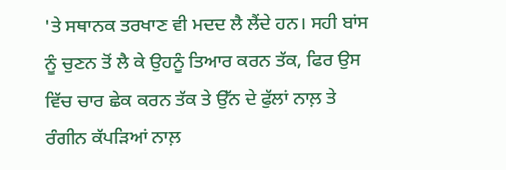'ਤੇ ਸਥਾਨਕ ਤਰਖਾਣ ਵੀ ਮਦਦ ਲੈ ਲੈਂਦੇ ਹਨ। ਸਹੀ ਬਾਂਸ ਨੂੰ ਚੁਣਨ ਤੋਂ ਲੈ ਕੇ ਉਹਨੂੰ ਤਿਆਰ ਕਰਨ ਤੱਕ, ਫਿਰ ਉਸ ਵਿੱਚ ਚਾਰ ਛੇਕ ਕਰਨ ਤੱਕ ਤੇ ਉੱਨ ਦੇ ਫੁੱਲਾਂ ਨਾਲ਼ ਤੇ ਰੰਗੀਨ ਕੱਪੜਿਆਂ ਨਾਲ਼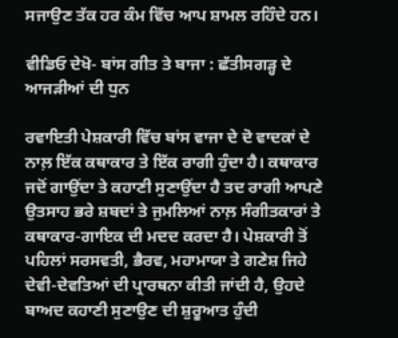ਸਜਾਉਣ ਤੱਕ ਹਰ ਕੰਮ ਵਿੱਚ ਆਪ ਸ਼ਾਮਲ ਰਹਿੰਦੇ ਹਨ।

ਵੀਡਿਓ ਦੇਖੋ- ਬਾਂਸ ਗੀਤ ਤੇ ਬਾਜਾ : ਛੱਤੀਸਗੜ੍ਹ ਦੇ ਆਜੜੀਆਂ ਦੀ ਧੁਨ

ਰਵਾਇਤੀ ਪੇਸ਼ਕਾਰੀ ਵਿੱਚ ਬਾਂਸ ਵਾਜਾ ਦੇ ਦੋ ਵਾਦਕਾਂ ਦੇ ਨਾਲ਼ ਇੱਕ ਕਥਾਕਾਰ ਤੇ ਇੱਕ ਰਾਗੀ ਹੁੰਦਾ ਹੈ। ਕਥਾਕਾਰ ਜਦੋਂ ਗਾਉਂਦਾ ਤੇ ਕਹਾਣੀ ਸੁਣਾਉਂਦਾ ਹੈ ਤਦ ਰਾਗੀ ਆਪਣੇ ਉਤਸਾਹ ਭਰੇ ਸ਼ਬਦਾਂ ਤੇ ਜੁਮਲਿਆਂ ਨਾਲ਼ ਸੰਗੀਤਕਾਰਾਂ ਤੇ ਕਥਾਕਾਰ-ਗਾਇਕ ਦੀ ਮਦਦ ਕਰਦਾ ਹੈ। ਪੇਸ਼ਕਾਰੀ ਤੋਂ ਪਹਿਲਾਂ ਸਰਸਵਤੀ, ਭੈਰਵ, ਮਹਾਮਾਯਾ ਤੇ ਗਣੇਸ਼ ਜਿਹੇ ਦੇਵੀ-ਦੇਵਤਿਆਂ ਦੀ ਪ੍ਰਾਰਥਨਾ ਕੀਤੀ ਜਾਂਦੀ ਹੈ, ਉਹਦੇ ਬਾਅਦ ਕਹਾਣੀ ਸੁਣਾਉਣ ਦੀ ਸ਼ੁਰੂਆਤ ਹੁੰਦੀ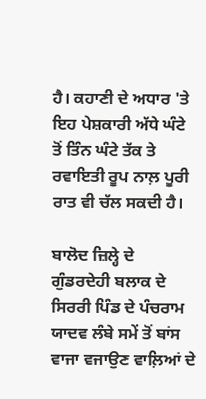ਹੈ। ਕਹਾਣੀ ਦੇ ਅਧਾਰ 'ਤੇ ਇਹ ਪੇਸ਼ਕਾਰੀ ਅੱਧੇ ਘੰਟੇ ਤੋਂ ਤਿੰਨ ਘੰਟੇ ਤੱਕ ਤੇ ਰਵਾਇਤੀ ਰੂਪ ਨਾਲ਼ ਪੂਰੀ ਰਾਤ ਵੀ ਚੱਲ ਸਕਦੀ ਹੈ।

ਬਾਲੋਦ ਜ਼ਿਲ੍ਹੇ ਦੇ ਗੁੰਡਰਦੇਹੀ ਬਲਾਕ ਦੇ ਸਿਰਰੀ ਪਿੰਡ ਦੇ ਪੰਚਰਾਮ ਯਾਦਵ ਲੰਬੇ ਸਮੇਂ ਤੋਂ ਬਾਂਸ ਵਾਜਾ ਵਜਾਉਣ ਵਾਲ਼ਿਆਂ ਦੇ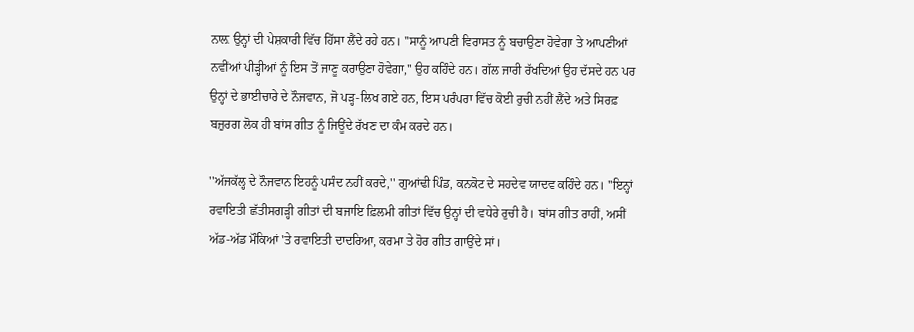ਨਾਲ਼ ਉਨ੍ਹਾਂ ਦੀ ਪੇਸ਼ਕਾਰੀ ਵਿੱਚ ਹਿੱਸਾ ਲੈਂਦੇ ਰਹੇ ਹਨ। ''ਸਾਨੂੰ ਆਪਣੀ ਵਿਰਾਸਤ ਨੂੰ ਬਚਾਉਣਾ ਹੋਵੇਗਾ ਤੇ ਆਪਣੀਆਂ ਨਵੀਂਆਂ ਪੀੜ੍ਹੀਆਂ ਨੂੰ ਇਸ ਤੋਂ ਜਾਣੂ ਕਰਾਉਣਾ ਹੋਵੇਗਾ,'' ਉਹ ਕਹਿੰਦੇ ਹਨ। ਗੱਲ ਜਾਰੀ ਰੱਖਦਿਆਂ ਉਹ ਦੱਸਦੇ ਹਨ ਪਰ ਉਨ੍ਹਾਂ ਦੇ ਭਾਈਚਾਰੇ ਦੇ ਨੌਜਵਾਨ, ਜੋ ਪੜ੍ਹ-ਲਿਖ ਗਏ ਹਨ, ਇਸ ਪਰੰਪਰਾ ਵਿੱਚ ਕੋਈ ਰੁਚੀ ਨਹੀਂ ਲੈਂਦੇ ਅਤੇ ਸਿਰਫ਼ ਬਜ਼ੁਰਗ ਲੋਕ ਹੀ ਬਾਂਸ ਗੀਤ ਨੂੰ ਜਿਊਂਦੇ ਰੱਖਣ ਦਾ ਕੰਮ ਕਰਦੇ ਹਨ।

''ਅੱਜਕੱਲ੍ਹ ਦੇ ਨੌਜਵਾਨ ਇਹਨੂੰ ਪਸੰਦ ਨਹੀਂ ਕਰਦੇ,'' ਗੁਆਂਢੀ ਪਿੰਡ, ਕਨਕੋਟ ਦੇ ਸਹਦੇਵ ਯਾਦਵ ਕਹਿੰਦੇ ਹਨ। ''ਇਨ੍ਹਾਂ ਰਵਾਇਤੀ ਛੱਤੀਸਗੜ੍ਹੀ ਗੀਤਾਂ ਦੀ ਬਜਾਇ ਫ਼ਿਲਮੀ ਗੀਤਾਂ ਵਿੱਚ ਉਨ੍ਹਾਂ ਦੀ ਵਧੇਰੇ ਰੁਚੀ ਹੈ। ਬਾਂਸ ਗੀਤ ਰਾਹੀਂ, ਅਸੀਂ ਅੱਡ-ਅੱਡ ਮੌਕਿਆਂ 'ਤੇ ਰਵਾਇਤੀ ਦਾਦਰਿਆ, ਕਰਮਾ ਤੇ ਹੋਰ ਗੀਤ ਗਾਉਂਦੇ ਸਾਂ।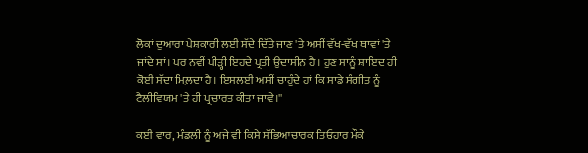ਲੋਕਾਂ ਦੁਆਰਾ ਪੇਸ਼ਕਾਰੀ ਲਈ ਸੱਦੇ ਦਿੱਤੇ ਜਾਣ 'ਤੇ ਅਸੀਂ ਵੱਖ-ਵੱਖ ਥਾਵਾਂ 'ਤੇ ਜਾਂਦੇ ਸਾਂ। ਪਰ ਨਵੀਂ ਪੀੜ੍ਹੀ ਇਹਦੇ ਪ੍ਰਤੀ ਉਦਾਸੀਨ ਹੈ। ਹੁਣ ਸਾਨੂੰ ਸ਼ਾਇਦ ਹੀ ਕੋਈ ਸੱਦਾ ਮਿਲ਼ਦਾ ਹੈ। ਇਸਲਈ ਅਸੀਂ ਚਾਹੁੰਦੇ ਹਾਂ ਕਿ ਸਾਡੇ ਸੰਗੀਤ ਨੂੰ ਟੈਲੀਵਿਯਮ 'ਤੇ ਹੀ ਪ੍ਰਚਾਰਤ ਕੀਤਾ ਜਾਵੇ।''

ਕਈ ਵਾਰ, ਮੰਡਲੀ ਨੂੰ ਅਜੇ ਵੀ ਕਿਸੇ ਸੱਭਿਆਚਾਰਕ ਤਿਓਹਾਰ ਮੌਕੇ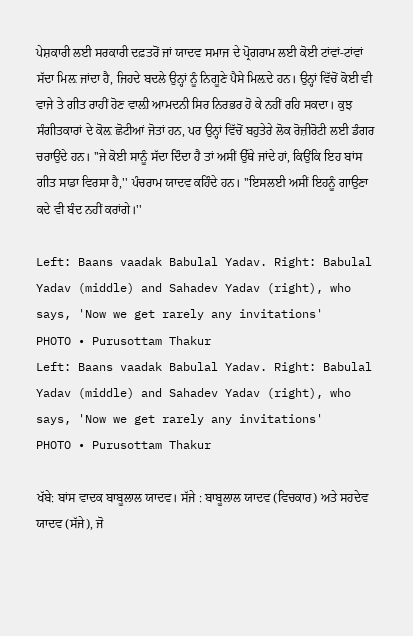ਪੇਸ਼ਕਾਰੀ ਲਈ ਸਰਕਾਰੀ ਦਫ਼ਤਰੋਂ ਜਾਂ ਯਾਦਵ ਸਮਾਜ ਦੇ ਪ੍ਰੋਗਰਾਮ ਲਈ ਕੋਈ ਟਾਂਵਾਂ-ਟਾਂਵਾਂ ਸੱਦਾ ਮਿਲ਼ ਜਾਂਦਾ ਹੈ, ਜਿਹਦੇ ਬਦਲੇ ਉਨ੍ਹਾਂ ਨੂੰ ਨਿਗੂਣੇ ਪੈਸੇ ਮਿਲ਼ਦੇ ਹਨ। ਉਨ੍ਹਾਂ ਵਿੱਚੋਂ ਕੋਈ ਵੀ ਵਾਜੇ ਤੇ ਗੀਤ ਰਾਹੀਂ ਹੋਣ ਵਾਲ਼ੀ ਆਮਦਨੀ ਸਿਰ ਨਿਰਭਰ ਹੋ ਕੇ ਨਹੀਂ ਰਹਿ ਸਕਦਾ। ਕੁਝ ਸੰਗੀਤਕਾਰਾਂ ਦੇ ਕੋਲ਼ ਛੋਟੀਆਂ ਜੋਤਾਂ ਹਨ, ਪਰ ਉਨ੍ਹਾਂ ਵਿੱਚੋਂ ਬਹੁਤੇਰੇ ਲੋਕ ਰੋਜ਼ੀਰੋਟੀ ਲਈ ਡੰਗਰ ਚਰਾਉਂਦੇ ਹਨ। ''ਜੇ ਕੋਈ ਸਾਨੂੰ ਸੱਦਾ ਦਿੰਦਾ ਹੈ ਤਾਂ ਅਸੀਂ ਉੱਥੇ ਜਾਂਦੇ ਹਾਂ, ਕਿਉਂਕਿ ਇਹ ਬਾਂਸ ਗੀਤ ਸਾਡਾ ਵਿਰਸਾ ਹੈ,'' ਪੰਚਰਾਮ ਯਾਦਵ ਕਹਿੰਦੇ ਹਨ। ''ਇਸਲਈ ਅਸੀਂ ਇਹਨੂੰ ਗਾਉਣਾ ਕਦੇ ਵੀ ਬੰਦ ਨਹੀਂ ਕਰਾਂਗੇ।''

Left: Baans vaadak Babulal Yadav. Right: Babulal Yadav (middle) and Sahadev Yadav (right), who says, 'Now we get rarely any invitations'
PHOTO • Purusottam Thakur
Left: Baans vaadak Babulal Yadav. Right: Babulal Yadav (middle) and Sahadev Yadav (right), who says, 'Now we get rarely any invitations'
PHOTO • Purusottam Thakur

ਖੱਬੇ: ਬਾਂਸ ਵਾਦਕ ਬਾਬੂਲਾਲ ਯਾਦਵ। ਸੱਜੇ : ਬਾਬੂਲਾਲ ਯਾਦਵ (ਵਿਚਕਾਰ) ਅਤੇ ਸਹਦੇਵ ਯਾਦਵ (ਸੱਜੇ), ਜੋ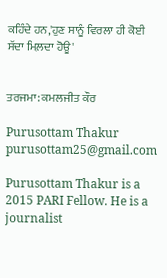ਕਹਿੰਦੇ ਹਨ,'ਹੁਣ ਸਾਨੂੰ ਵਿਰਲਾ ਹੀ ਕੋਈ ਸੱਦਾ ਮਿਲ਼ਦਾ ਹੋਊ'


ਤਰਜਮਾ: ਕਮਲਜੀਤ ਕੌਰ

Purusottam Thakur
purusottam25@gmail.com

Purusottam Thakur is a 2015 PARI Fellow. He is a journalist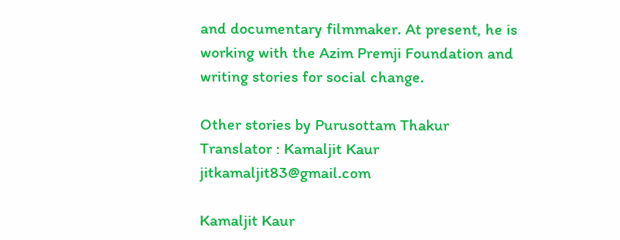and documentary filmmaker. At present, he is working with the Azim Premji Foundation and writing stories for social change.

Other stories by Purusottam Thakur
Translator : Kamaljit Kaur
jitkamaljit83@gmail.com

Kamaljit Kaur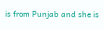is from Punjab and she is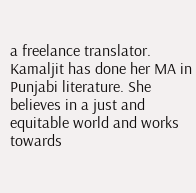a freelance translator. Kamaljit has done her MA in Punjabi literature. She believes in a just and equitable world and works towards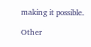making it possible.

Other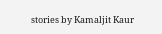stories by Kamaljit Kaur